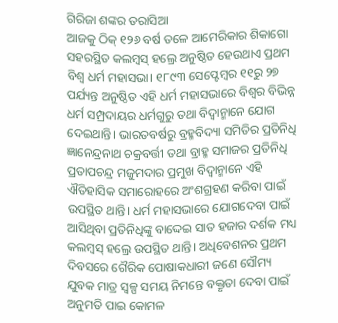ଗିରିଜା ଶଙ୍କର ତରାସିଆ
ଆଜକୁ ଠିକ୍ ୧୨୬ ବର୍ଷ ତଳେ ଆମେରିକାର ଶିକାଗୋ ସହରସ୍ଥିତ କଲମ୍ବସ୍ ହଲ୍ରେ ଅନୁଷ୍ଠିତ ହେଉଥାଏ ପ୍ରଥମ ବିଶ୍ୱ ଧର୍ମ ମହାସଭା। ୧୮୯୩ ସେପ୍ଟେମ୍ବର ୧୧ରୁ ୨୭ ପର୍ଯ୍ୟନ୍ତ ଅନୁଷ୍ଠିତ ଏହି ଧର୍ମ ମହାସଭାରେ ବିଶ୍ୱର ବିଭିନ୍ନ ଧର୍ମ ସମ୍ପ୍ରଦାୟର ଧର୍ମଗୁରୁ ତଥା ବିଦ୍ୱାନ୍ମାନେ ଯୋଗ ଦେଇଥାନ୍ତି। ଭାରତବର୍ଷରୁ ବ୍ରହ୍ମବିଦ୍ୟା ସମିତିର ପ୍ରତିନିଧି ଜ୍ଞାନେନ୍ଦ୍ରନାଥ ଚକ୍ରବର୍ତ୍ତୀ ତଥା ବ୍ରାହ୍ମ ସମାଜର ପ୍ରତିନିଧି ପ୍ରତାପଚନ୍ଦ୍ର ମଜୁମଦାର ପ୍ରମୁଖ ବିଦ୍ୱାନ୍ମାନେ ଏହି ଐତିହାସିକ ସମାରୋହରେ ଅଂଶଗ୍ରହଣ କରିବା ପାଇଁ ଉପସ୍ଥିତ ଥାନ୍ତି। ଧର୍ମ ମହାସଭାରେ ଯୋଗଦେବା ପାଇଁ ଆସିଥିବା ପ୍ରତିନିଧିଙ୍କୁ ବାଦ୍ଦେଇ ସାତ ହଜାର ଦର୍ଶକ ମଧ୍ୟ କଲମ୍ବସ୍ ହଲ୍ରେ ଉପସ୍ଥିତ ଥାନ୍ତି। ଅଧିବେଶନର ପ୍ରଥମ ଦିବସରେ ଗୈରିକ ପୋଷାକଧାରୀ ଜଣେ ସୌମ୍ୟ ଯୁବକ ମାତ୍ର ସ୍ବଳ୍ପ ସମୟ ନିମନ୍ତେ ବକ୍ତୃତା ଦେବା ପାଇଁ ଅନୁମତି ପାଇ କୋମଳ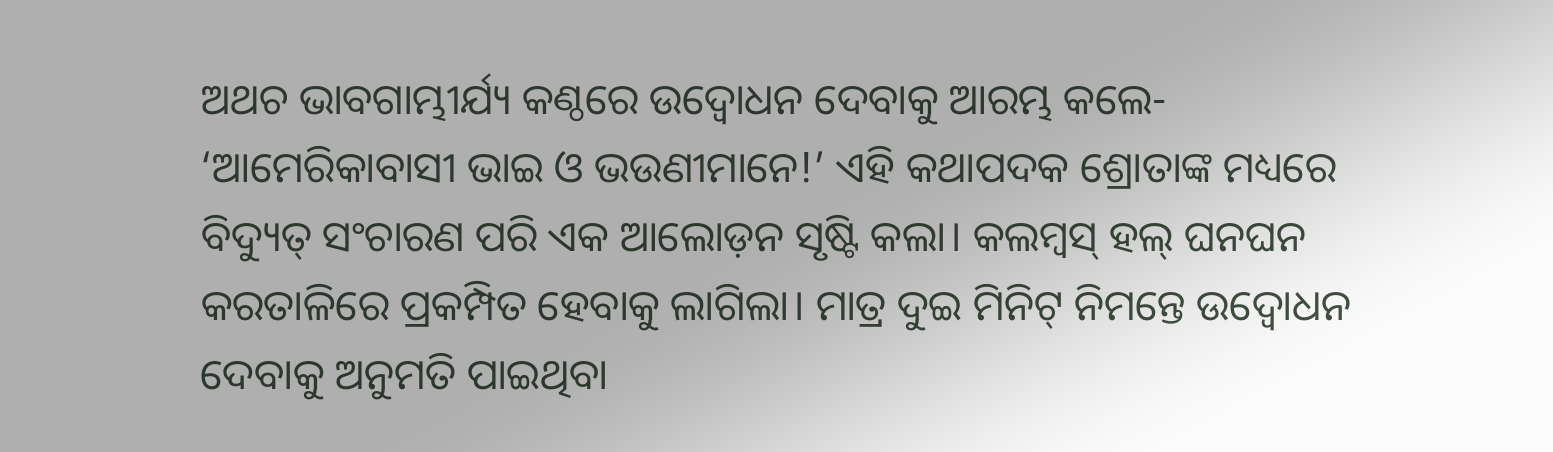ଅଥଚ ଭାବଗାମ୍ଭୀର୍ଯ୍ୟ କଣ୍ଠରେ ଉଦ୍ବୋଧନ ଦେବାକୁ ଆରମ୍ଭ କଲେ- ‘ଆମେରିକାବାସୀ ଭାଇ ଓ ଭଉଣୀମାନେ!’ ଏହି କଥାପଦକ ଶ୍ରୋତାଙ୍କ ମଧ୍ୟରେ ବିଦ୍ୟୁତ୍ ସଂଚାରଣ ପରି ଏକ ଆଲୋଡ଼ନ ସୃଷ୍ଟି କଲା। କଲମ୍ବସ୍ ହଲ୍ ଘନଘନ କରତାଳିରେ ପ୍ରକମ୍ପିତ ହେବାକୁ ଲାଗିଲା। ମାତ୍ର ଦୁଇ ମିନିଟ୍ ନିମନ୍ତେ ଉଦ୍ବୋଧନ ଦେବାକୁ ଅନୁମତି ପାଇଥିବା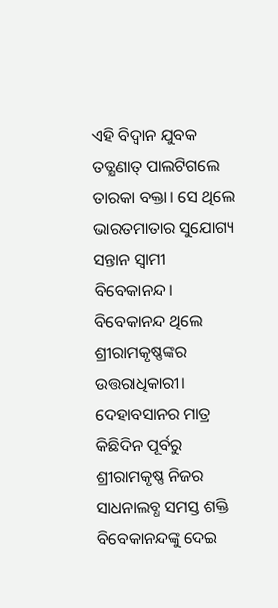ଏହି ବିଦ୍ୱାନ ଯୁବକ ତତ୍କ୍ଷଣାତ୍ ପାଲଟିଗଲେ ତାରକା ବକ୍ତା। ସେ ଥିଲେ ଭାରତମାତାର ସୁଯୋଗ୍ୟ ସନ୍ତାନ ସ୍ବାମୀ ବିବେକାନନ୍ଦ।
ବିବେକାନନ୍ଦ ଥିଲେ ଶ୍ରୀରାମକୃଷ୍ଣଙ୍କର ଉତ୍ତରାଧିକାରୀ। ଦେହାବସାନର ମାତ୍ର କିଛିଦିନ ପୂର୍ବରୁ ଶ୍ରୀରାମକୃଷ୍ଣ ନିଜର ସାଧନାଲବ୍ଧ ସମସ୍ତ ଶକ୍ତି ବିବେକାନନ୍ଦଙ୍କୁ ଦେଇ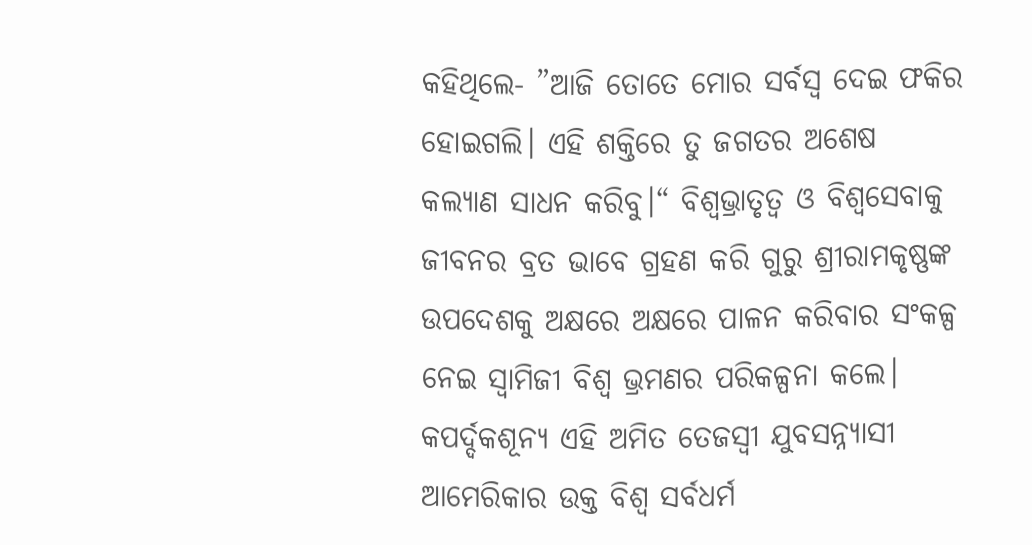କହିଥିଲେ- ”ଆଜି ତୋତେ ମୋର ସର୍ବସ୍ବ ଦେଇ ଫକିର ହୋଇଗଲି। ଏହି ଶକ୍ତିରେ ତୁ ଜଗତର ଅଶେଷ କଲ୍ୟାଣ ସାଧନ କରିବୁ।“ ବିଶ୍ୱଭ୍ରାତୃତ୍ୱ ଓ ବିଶ୍ୱସେବାକୁ ଜୀବନର ବ୍ରତ ଭାବେ ଗ୍ରହଣ କରି ଗୁରୁ ଶ୍ରୀରାମକୃଷ୍ଣଙ୍କ ଉପଦେଶକୁ ଅକ୍ଷରେ ଅକ୍ଷରେ ପାଳନ କରିବାର ସଂକଳ୍ପ ନେଇ ସ୍ବାମିଜୀ ବିଶ୍ୱ ଭ୍ରମଣର ପରିକଳ୍ପନା କଲେ।
କପର୍ଦ୍ଦକଶୂନ୍ୟ ଏହି ଅମିତ ତେଜସ୍ବୀ ଯୁବସନ୍ନ୍ୟାସୀ ଆମେରିକାର ଉକ୍ତ ବିଶ୍ୱ ସର୍ବଧର୍ମ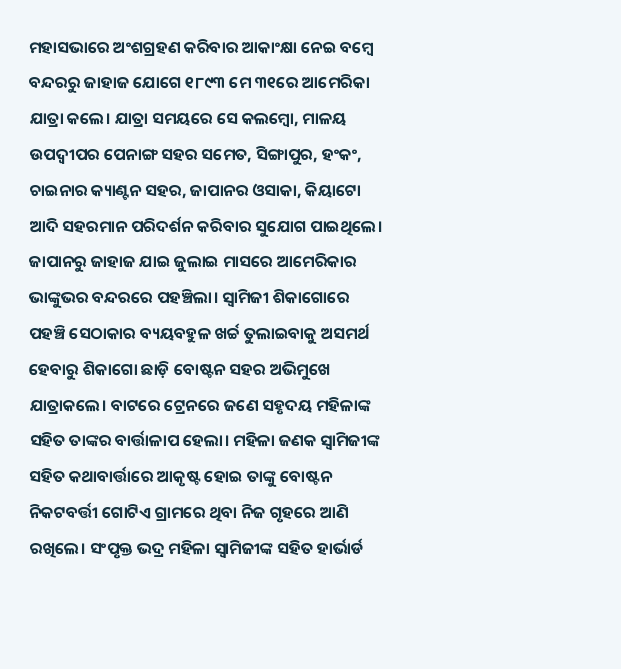ମହାସଭାରେ ଅଂଶଗ୍ରହଣ କରିବାର ଆକାଂକ୍ଷା ନେଇ ବମ୍ବେ ବନ୍ଦରରୁ ଜାହାଜ ଯୋଗେ ୧୮୯୩ ମେ ୩୧ରେ ଆମେରିକା ଯାତ୍ରା କଲେ। ଯାତ୍ରା ସମୟରେ ସେ କଲମ୍ବୋ, ମାଳୟ ଉପଦ୍ୱୀପର ପେନାଙ୍ଗ ସହର ସମେତ, ସିଙ୍ଗାପୁର, ହଂକଂ, ଚାଇନାର କ୍ୟାଣ୍ଟନ ସହର, ଜାପାନର ଓସାକା, କିୟାଟୋ ଆଦି ସହରମାନ ପରିଦର୍ଶନ କରିବାର ସୁଯୋଗ ପାଇଥିଲେ। ଜାପାନରୁ ଜାହାଜ ଯାଇ ଜୁଲାଇ ମାସରେ ଆମେରିକାର ଭାଙ୍କୁଭର ବନ୍ଦରରେ ପହଞ୍ଚିଲା। ସ୍ବାମିଜୀ ଶିକାଗୋରେ ପହଞ୍ଚି ସେଠାକାର ବ୍ୟୟବହୁଳ ଖର୍ଚ୍ଚ ତୁଲାଇବାକୁ ଅସମର୍ଥ ହେବାରୁ ଶିକାଗୋ ଛାଡ଼ି ବୋଷ୍ଟନ ସହର ଅଭିମୁଖେ ଯାତ୍ରାକଲେ। ବାଟରେ ଟ୍ରେନରେ ଜଣେ ସହୃଦୟ ମହିଳାଙ୍କ ସହିତ ତାଙ୍କର ବାର୍ତ୍ତାଳାପ ହେଲା। ମହିଳା ଜଣକ ସ୍ବାମିଜୀଙ୍କ ସହିତ କଥାବାର୍ତ୍ତାରେ ଆକୃଷ୍ଟ ହୋଇ ତାଙ୍କୁ ବୋଷ୍ଟନ ନିକଟବର୍ତ୍ତୀ ଗୋଟିଏ ଗ୍ରାମରେ ଥିବା ନିଜ ଗୃହରେ ଆଣି ରଖିଲେ। ସଂପୃକ୍ତ ଭଦ୍ର ମହିଳା ସ୍ବାମିଜୀଙ୍କ ସହିତ ହାର୍ଭାର୍ଡ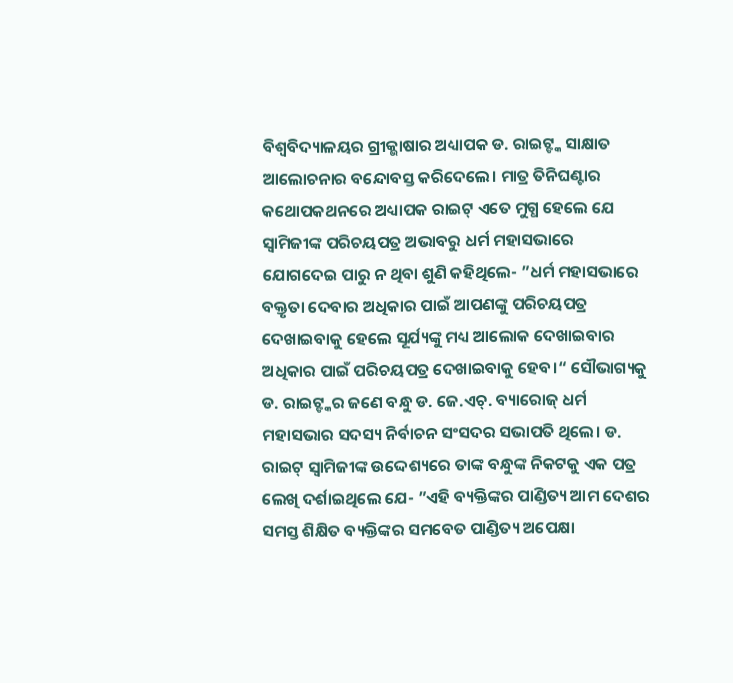ବିଶ୍ୱବିଦ୍ୟାଳୟର ଗ୍ରୀକ୍ଭାଷାର ଅଧ୍ୟାପକ ଡ. ରାଇଟ୍ଙ୍କ ସାକ୍ଷାତ ଆଲୋଚନାର ବନ୍ଦୋବସ୍ତ କରିଦେଲେ। ମାତ୍ର ତିନିଘଣ୍ଟାର କଥୋପକଥନରେ ଅଧ୍ୟାପକ ରାଇଟ୍ ଏତେ ମୁଗ୍ଧ ହେଲେ ଯେ ସ୍ବାମିଜୀଙ୍କ ପରିଚୟପତ୍ର ଅଭାବରୁ ଧର୍ମ ମହାସଭାରେ ଯୋଗଦେଇ ପାରୁ ନ ଥିବା ଶୁଣି କହିଥିଲେ- ”ଧର୍ମ ମହାସଭାରେ ବକ୍ତୃତା ଦେବାର ଅଧିକାର ପାଇଁ ଆପଣଙ୍କୁ ପରିଚୟପତ୍ର ଦେଖାଇବାକୁ ହେଲେ ସୂର୍ଯ୍ୟଙ୍କୁ ମଧ୍ୟ ଆଲୋକ ଦେଖାଇବାର ଅଧିକାର ପାଇଁ ପରିଚୟପତ୍ର ଦେଖାଇବାକୁ ହେବ।“ ସୌଭାଗ୍ୟକୁ ଡ. ରାଇଟ୍ଙ୍କର ଜଣେ ବନ୍ଧୁ ଡ. ଜେ.ଏଚ୍. ବ୍ୟାରୋଜ୍ ଧର୍ମ ମହାସଭାର ସଦସ୍ୟ ନିର୍ବାଚନ ସଂସଦର ସଭାପତି ଥିଲେ। ଡ. ରାଇଟ୍ ସ୍ବାମିଜୀଙ୍କ ଉଦ୍ଦେଶ୍ୟରେ ତାଙ୍କ ବନ୍ଧୁଙ୍କ ନିକଟକୁ ଏକ ପତ୍ର ଲେଖି ଦର୍ଶାଇଥିଲେ ଯେ- ”ଏହି ବ୍ୟକ୍ତିଙ୍କର ପାଣ୍ଡିତ୍ୟ ଆମ ଦେଶର ସମସ୍ତ ଶିକ୍ଷିତ ବ୍ୟକ୍ତିଙ୍କର ସମବେତ ପାଣ୍ଡିତ୍ୟ ଅପେକ୍ଷା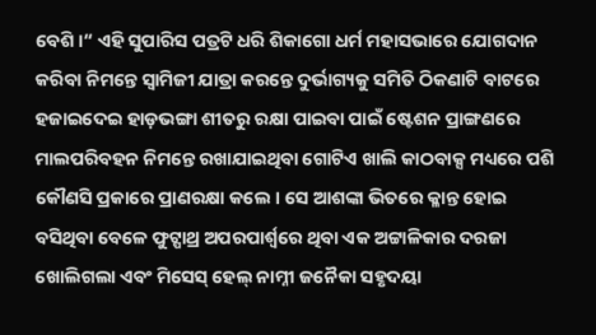ବେଶି।“ ଏହି ସୁପାରିସ ପତ୍ରଟି ଧରି ଶିକାଗୋ ଧର୍ମ ମହାସଭାରେ ଯୋଗଦାନ କରିବା ନିମନ୍ତେ ସ୍ବାମିଜୀ ଯାତ୍ରା କରନ୍ତେ ଦୁର୍ଭାଗ୍ୟକୁ ସମିତି ଠିକଣାଟି ବାଟରେ ହଜାଇଦେଇ ହାଡ଼ଭଙ୍ଗା ଶୀତରୁ ରକ୍ଷା ପାଇବା ପାଇଁ ଷ୍ଟେଶନ ପ୍ରାଙ୍ଗଣରେ ମାଲପରିବହନ ନିମନ୍ତେ ରଖାଯାଇଥିବା ଗୋଟିଏ ଖାଲି କାଠବାକ୍ସ ମଧ୍ୟରେ ପଶି କୌଣସି ପ୍ରକାରେ ପ୍ରାଣରକ୍ଷା କଲେ। ସେ ଆଶଙ୍କା ଭିତରେ କ୍ଳାନ୍ତ ହୋଇ ବସିଥିବା ବେଳେ ଫୁଟ୍ପାଥ୍ର ଅପରପାର୍ଶ୍ୱରେ ଥିବା ଏକ ଅଟ୍ଟାଳିକାର ଦରଜା ଖୋଲିଗଲା ଏବଂ ମିସେସ୍ ହେଲ୍ ନାମ୍ନୀ ଜନୈକା ସହୃଦୟା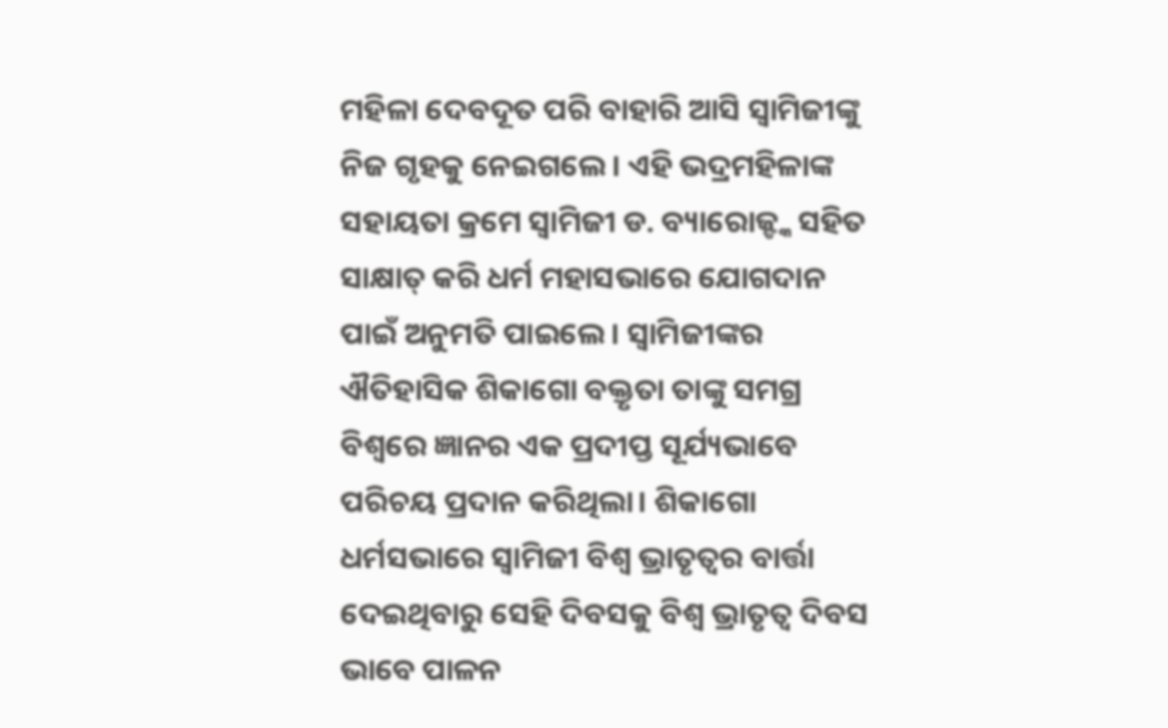ମହିଳା ଦେବଦୂତ ପରି ବାହାରି ଆସି ସ୍ବାମିଜୀଙ୍କୁ ନିଜ ଗୃହକୁ ନେଇଗଲେ। ଏହି ଭଦ୍ରମହିଳାଙ୍କ ସହାୟତା କ୍ରମେ ସ୍ବାମିଜୀ ଡ. ବ୍ୟାରୋଜ୍ଙ୍କ ସହିତ ସାକ୍ଷାତ୍ କରି ଧର୍ମ ମହାସଭାରେ ଯୋଗଦାନ ପାଇଁ ଅନୁମତି ପାଇଲେ। ସ୍ବାମିଜୀଙ୍କର ଐତିହାସିକ ଶିକାଗୋ ବକ୍ତୃତା ତାଙ୍କୁ ସମଗ୍ର ବିଶ୍ୱରେ ଜ୍ଞାନର ଏକ ପ୍ରଦୀପ୍ତ ସୂର୍ଯ୍ୟଭାବେ ପରିଚୟ ପ୍ରଦାନ କରିଥିଲା। ଶିକାଗୋ ଧର୍ମସଭାରେ ସ୍ବାମିଜୀ ବିଶ୍ୱ ଭ୍ରାତୃତ୍ୱର ବାର୍ତ୍ତା ଦେଇଥିବାରୁ ସେହି ଦିବସକୁ ବିଶ୍ୱ ଭ୍ରାତୃତ୍ୱ ଦିବସ ଭାବେ ପାଳନ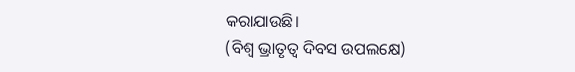କରାଯାଉଛି।
(ବିଶ୍ୱ ଭ୍ରାତୃତ୍ୱ ଦିବସ ଉପଲକ୍ଷେ)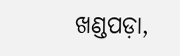ଖଣ୍ଡପଡ଼ା,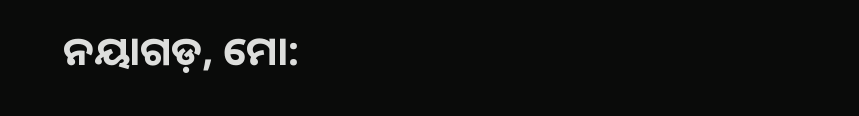ନୟାଗଡ଼, ମୋ: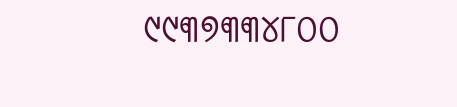୯୯୩୭୩୩୪୮୦୦